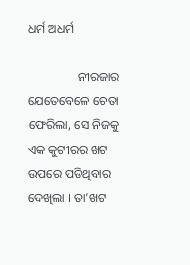ଧର୍ମ ଅଧର୍ମ

                ନୀରଜାର ଯେତେବେଳେ ଚେତା ଫେରିଲା, ସେ ନିଜକୁ ଏକ କୁଟୀରର ଖଟ ଉପରେ ପଡିଥିବାର ଦେଖିଲା । ତା’ଖଟ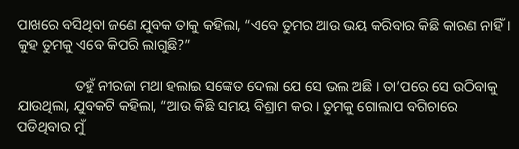ପାଖରେ ବସିଥିବା ଜଣେ ଯୁବକ ତାକୁ କହିଲା, “ଏବେ ତୁମର ଆଉ ଭୟ କରିବାର କିଛି କାରଣ ନାହିଁ । କୁହ ତୁମକୁ ଏବେ କିପରି ଲାଗୁଛି?”

                ତହୁଁ ନୀରଜା ମଥା ହଲାଇ ସଙ୍କେତ ଦେଲା ଯେ ସେ ଭଲ ଅଛି । ତା’ପରେ ସେ ଉଠିବାକୁ ଯାଉଥିଲା, ଯୁବକଟି କହିଲା, “ଆଉ କିଛି ସମୟ ବିଶ୍ରାମ କର । ତୁମକୁ ଗୋଲାପ ବଗିଚାରେ ପଡିଥିବାର ମୁଁ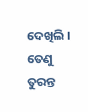ଦେଖିଲି । ତେଣୁ ତୁରନ୍ତ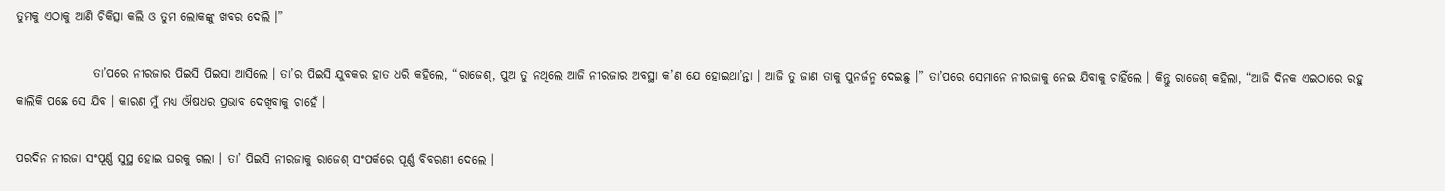ତୁମକୁ ଏଠାକୁ ଆଣି ଚିକିତ୍ସା କଲି ଓ ତୁମ ଲୋକଙ୍କୁ ଖବର ଦେଲି ।”

                ତା’ପରେ ନୀରଜାର ପିଇସି ପିଇସା ଆସିଲେ । ତା’ର ପିଇସି ଯୁବକର ହାତ ଧରି କହିଲେ, “ରାଜେଶ୍, ପୁଅ ତୁ ନଥିଲେ ଆଜି ନୀରଜାର ଅବସ୍ଥା କ’ଣ ଯେ ହୋଇଥା’ନ୍ତା । ଆଜି ତୁ ଜାଣ ତାକୁ ପୁନର୍ଜନ୍ମ ଦେଇଛୁ ।” ତା’ପରେ ସେମାନେ ନୀରଜାକୁ ନେଇ ଯିବାକୁ ଚାହିଁଲେ । କିନ୍ତୁ ରାଜେଶ୍ କହିଲା, “ଆଜି ଦିନକ ଏଇଠାରେ ରହୁ କାଲିକି ପଛେ ସେ ଯିବ । କାରଣ ମୁଁ ମଧ୍ୟ ଔଷଧର ପ୍ରଭାବ ଦେଖିବାକୁ ଚାହେଁ ।

ପରଦିନ ନୀରଜା ସଂପୂର୍ଣ୍ଣ ସୁସ୍ଥ ହୋଇ ଘରକୁ ଗଲା । ତା’ ପିଇସି ନୀରଜାକୁ ରାଜେଶ୍ ସଂପର୍କରେ ପୂର୍ଣ୍ଣ ବିବରଣୀ ଦେଲେ ।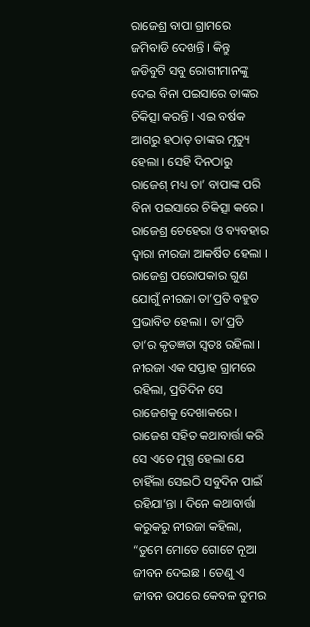ରାଜେଶ୍ର ବାପା ଗ୍ରାମରେ ଜମିବାଡି ଦେଖନ୍ତି । କିନ୍ତୁ ଜଡିବୁଟି ସବୁ ରୋଗୀମାନଙ୍କୁ ଦେଇ ବିନା ପଇସାରେ ତାଙ୍କର ଚିକିତ୍ସା କରନ୍ତି । ଏଇ ବର୍ଷକ ଆଗରୁ ହଠାତ୍ ତାଙ୍କର ମୃତ୍ୟୁ ହେଲା । ସେହି ଦିନଠାରୁ ରାଜେଶ୍ ମଧ୍ୟ ତା’ ବାପାଙ୍କ ପରି ବିନା ପଇସାରେ ଚିକିତ୍ସା କରେ । ରାଜେଶ୍ର ଚେହେରା ଓ ବ୍ୟବହାର ଦ୍ୱାରା ନୀରଜା ଆକର୍ଷିତ ହେଲା । ରାଜେଶ୍ର ପରୋପକାର ଗୁଣ ଯୋଗୁଁ ନୀରଜା ତା’ପ୍ରତି ବହୁତ ପ୍ରଭାବିତ ହେଲା । ତା’ପ୍ରତି ତା’ର କୃତଜ୍ଞତା ସ୍ୱତଃ ରହିଲା । ନୀରଜା ଏକ ସପ୍ତାହ ଗ୍ରାମରେ ରହିଲା, ପ୍ରତିଦିନ ସେ ରାଜେଶକୁ ଦେଖାକରେ । ରାଜେଶ ସହିତ କଥାବାର୍ତ୍ତା କରି ସେ ଏତେ ମୁଗ୍ଧ ହେଲା ଯେ ଚାହିଁଲା ସେଇଠି ସବୁଦିନ ପାଇଁ ରହିଯା’ନ୍ତା । ଦିନେ କଥାବାର୍ତ୍ତା କରୁକରୁ ନୀରଜା କହିଲା, “ତୁମେ ମୋତେ ଗୋଟେ ନୂଆ ଜୀବନ ଦେଇଛ । ତେଣୁ ଏ ଜୀବନ ଉପରେ କେବଳ ତୁମର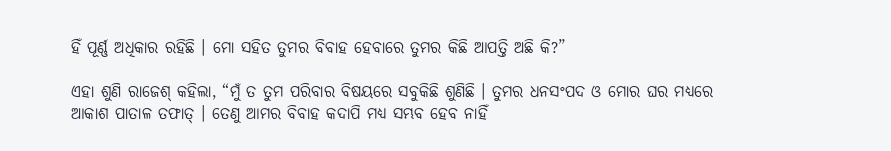ହିଁ ପୂର୍ଣ୍ଣ ଅଧିକାର ରହିଛି । ମୋ ସହିତ ତୁମର ବିବାହ ହେବାରେ ତୁମର କିଛି ଆପତ୍ତି ଅଛି କି?”

ଏହା ଶୁଣି ରାଜେଶ୍ କହିଲା, “ମୁଁ ତ ତୁମ ପରିବାର ବିଷୟରେ ସବୁକିଛି ଶୁଣିଛି । ତୁମର ଧନସଂପଦ ଓ ମୋର ଘର ମଧ୍ୟରେ ଆକାଶ ପାତାଳ ତଫାତ୍ । ତେଣୁ ଆମର ବିବାହ କଦାପି ମଧ୍ୟ ସମ୍ଭବ ହେବ ନାହିଁ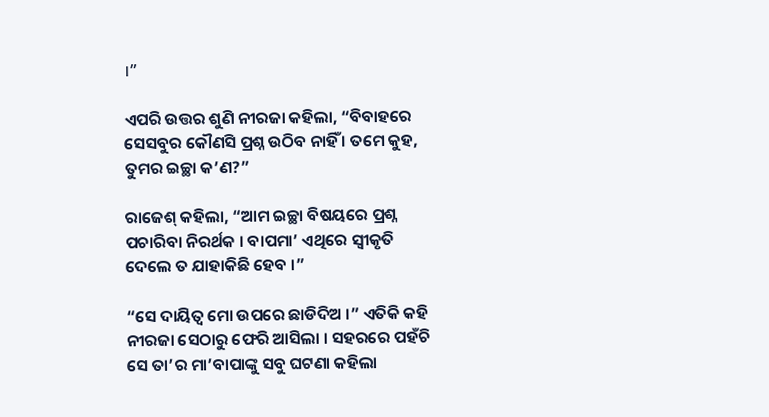।”

ଏପରି ଉତ୍ତର ଶୁଣି ନୀରଜା କହିଲା, “ବିବାହରେ ସେସବୁର କୌଣସି ପ୍ରଶ୍ନ ଉଠିବ ନାହିଁ । ତମେ କୁହ, ତୁମର ଇଚ୍ଛା କ’ଣ?”

ରାଜେଶ୍ କହିଲା, “ଆମ ଇଚ୍ଛା ବିଷୟରେ ପ୍ରଶ୍ନ ପଚାରିବା ନିରର୍ଥକ । ବାପମା’ ଏଥିରେ ସ୍ୱୀକୃତି ଦେଲେ ତ ଯାହାକିଛି ହେବ ।”

“ସେ ଦାୟିତ୍ୱ ମୋ ଉପରେ ଛାଡିଦିଅ ।” ଏତିକି କହି ନୀରଜା ସେଠାରୁ ଫେରି ଆସିଲା । ସହରରେ ପହଁଚି ସେ ତା’ର ମା’ବାପାଙ୍କୁ ସବୁ ଘଟଣା କହିଲା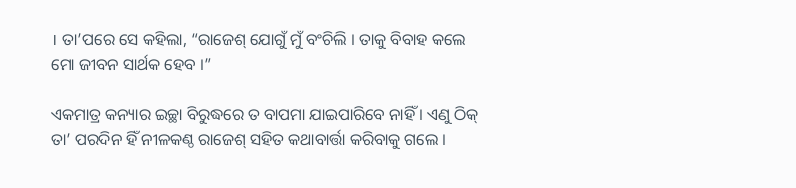। ତା’ପରେ ସେ କହିଲା, “ରାଜେଶ୍ ଯୋଗୁଁ ମୁଁ ବଂଚିଲି । ତାକୁ ବିବାହ କଲେ ମୋ ଜୀବନ ସାର୍ଥକ ହେବ ।”

ଏକମାତ୍ର କନ୍ୟାର ଇଚ୍ଛା ବିରୁଦ୍ଧରେ ତ ବାପମା ଯାଇପାରିବେ ନାହିଁ । ଏଣୁ ଠିକ୍ ତା’ ପରଦିନ ହିଁ ନୀଳକଣ୍ଠ ରାଜେଶ୍ ସହିତ କଥାବାର୍ତ୍ତା କରିବାକୁ ଗଲେ ।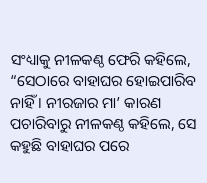ସଂଧ୍ୟାକୁ ନୀଳକଣ୍ଠ ଫେରି କହିଲେ, “ସେଠାରେ ବାହାଘର ହୋଇପାରିବ ନାହିଁ । ନୀରଜାର ମା’ କାରଣ ପଚାରିବାରୁ ନୀଳକଣ୍ଠ କହିଲେ, ସେ କହୁଛି ବାହାଘର ପରେ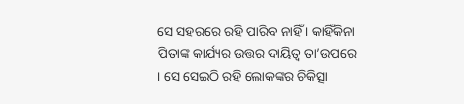ସେ ସହରରେ ରହି ପାରିବ ନାହିଁ । କାହିଁକିନା ପିତାଙ୍କ କାର୍ଯ୍ୟର ଉତ୍ତର ଦାୟିତ୍ୱ ତା’ଉପରେ । ସେ ସେଇଠି ରହି ଲୋକଙ୍କର ଚିକିତ୍ସା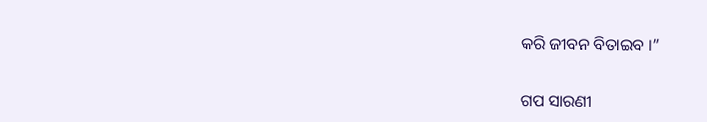କରି ଜୀବନ ବିତାଇବ ।”


ଗପ ସାରଣୀ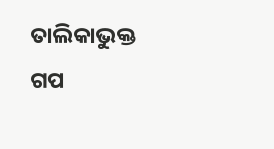ତାଲିକାଭୁକ୍ତ ଗପ